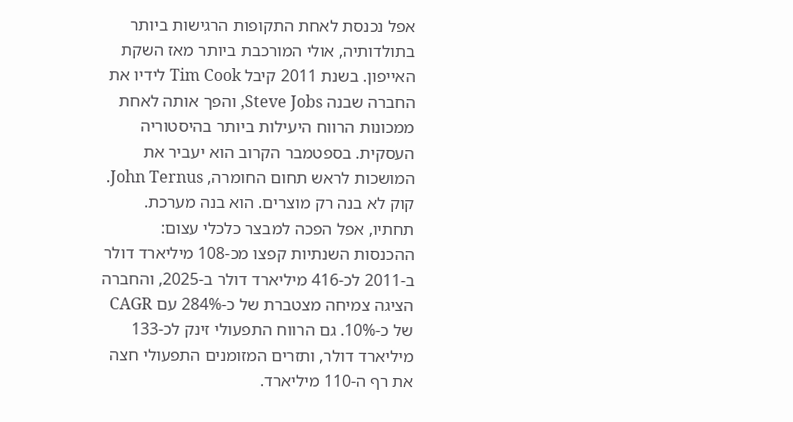אפל נכנסת לאחת התקופות הרגישות ביותר בתולדותיה, אולי המורכבת ביותר מאז השקת האייפון. בשנת 2011 קיבל Tim Cook לידיו את החברה שבנה Steve Jobs, והפך אותה לאחת ממכונות הרווח היעילות ביותר בהיסטוריה העסקית. בספטמבר הקרוב הוא יעביר את המושכות לראש תחום החומרה, John Ternus.
קוק לא בנה רק מוצרים. הוא בנה מערכת. תחתיו, אפל הפכה למבצר כלכלי עצום: ההכנסות השנתיות קפצו מכ-108 מיליארד דולר ב-2011 לכ-416 מיליארד דולר ב-2025, והחברה הציגה צמיחה מצטברת של כ-284% עם CAGR של כ-10%. גם הרווח התפעולי זינק לכ-133 מיליארד דולר, ותזרים המזומנים התפעולי חצה את רף ה-110 מיליארד.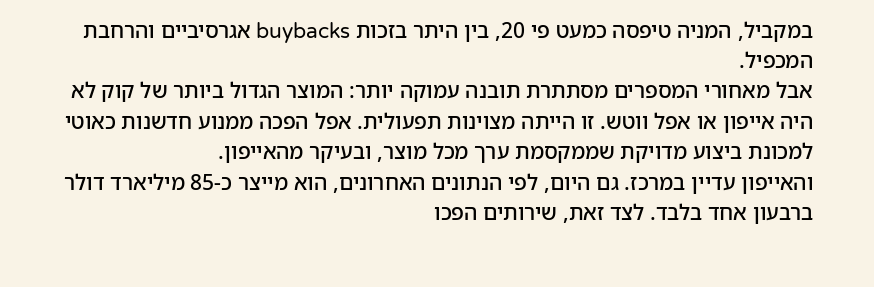במקביל, המניה טיפסה כמעט פי 20, בין היתר בזכות buybacks אגרסיביים והרחבת המכפיל.
אבל מאחורי המספרים מסתתרת תובנה עמוקה יותר: המוצר הגדול ביותר של קוק לא היה אייפון או אפל ווטש. זו הייתה מצוינות תפעולית. אפל הפכה ממנוע חדשנות כאוטי למכונת ביצוע מדויקת שממקסמת ערך מכל מוצר, ובעיקר מהאייפון.
והאייפון עדיין במרכז. גם היום, לפי הנתונים האחרונים, הוא מייצר כ-85 מיליארד דולר ברבעון אחד בלבד. לצד זאת, שירותים הפכו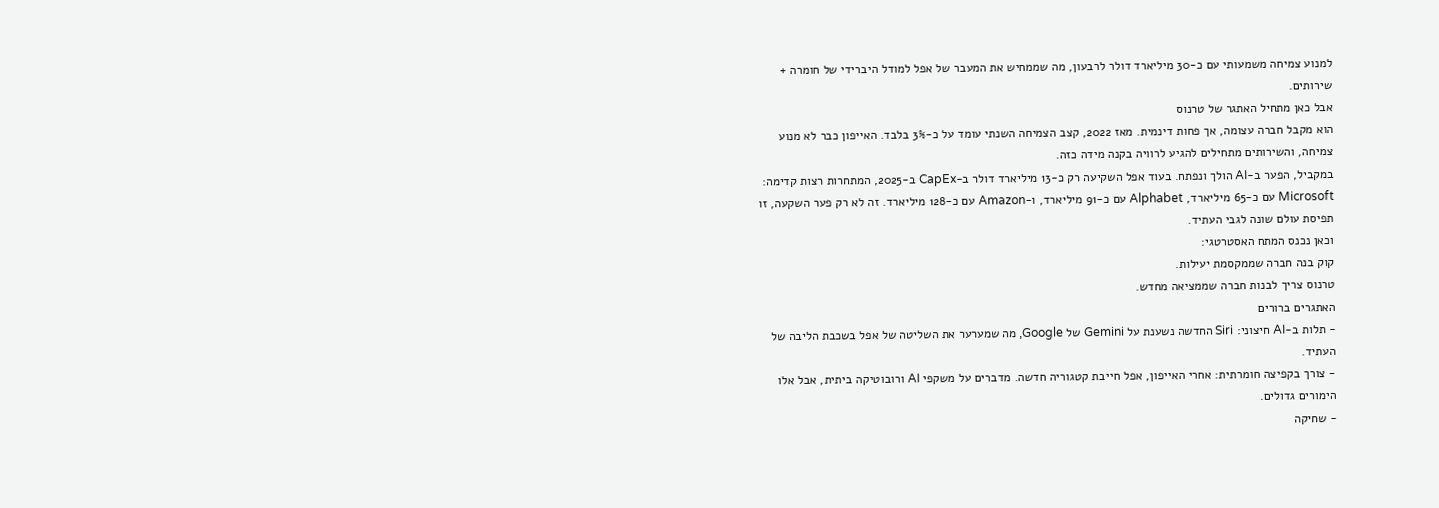למנוע צמיחה משמעותי עם כ-30 מיליארד דולר לרבעון, מה שממחיש את המעבר של אפל למודל היברידי של חומרה + שירותים.
אבל כאן מתחיל האתגר של טרנוס
הוא מקבל חברה עצומה, אך פחות דינמית. מאז 2022, קצב הצמיחה השנתי עומד על כ-3% בלבד. האייפון כבר לא מנוע צמיחה, והשירותים מתחילים להגיע לרוויה בקנה מידה כזה.
במקביל, הפער ב-AI הולך ונפתח. בעוד אפל השקיעה רק כ-13 מיליארד דולר ב-CapEx ב-2025, המתחרות רצות קדימה: Microsoft עם כ-65 מיליארד, Alphabet עם כ-91 מיליארד, ו-Amazon עם כ-128 מיליארד. זה לא רק פער השקעה, זו תפיסת עולם שונה לגבי העתיד.
וכאן נכנס המתח האסטרטגי:
קוק בנה חברה שממקסמת יעילות.
טרנוס צריך לבנות חברה שממציאה מחדש.
האתגרים ברורים
- תלות ב-AI חיצוני: Siri החדשה נשענת על Gemini של Google, מה שמערער את השליטה של אפל בשכבת הליבה של העתיד.
- צורך בקפיצה חומרתית: אחרי האייפון, אפל חייבת קטגוריה חדשה. מדברים על משקפי AI ורובוטיקה ביתית, אבל אלו הימורים גדולים.
- שחיקה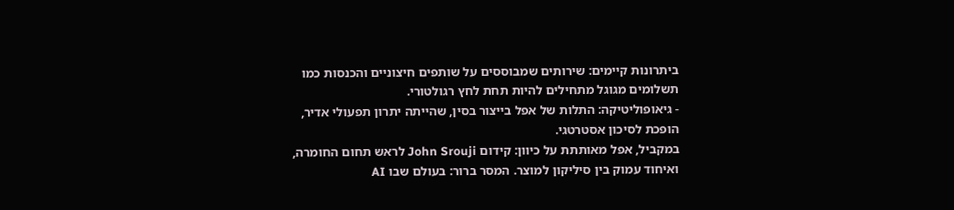ביתרונות קיימים: שירותים שמבוססים על שותפים חיצוניים והכנסות כמו תשלומים מגוגל מתחילים להיות תחת לחץ רגולטורי.
- גיאופוליטיקה: התלות של אפל בייצור בסין, שהייתה יתרון תפעולי אדיר, הופכת לסיכון אסטרטגי.
במקביל, אפל מאותתת על כיוון: קידום John Srouji לראש תחום החומרה, ואיחוד עמוק בין סיליקון למוצר. המסר ברור: בעולם שבו AI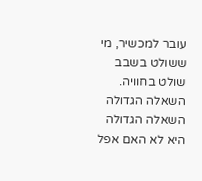עובר למכשיר, מי ששולט בשבב שולט בחוויה.
השאלה הגדולה
השאלה הגדולה היא לא האם אפל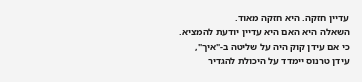עדיין חזקה. היא חזקה מאוד.
השאלה היא האם היא עדיין יודעת להמציא.
כי אם עידן קוק היה על שליטה ב-"איך",
עידן טרנוס יימדד על היכולת להגדיר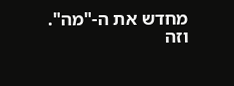מחדש את ה-"מה".
וזה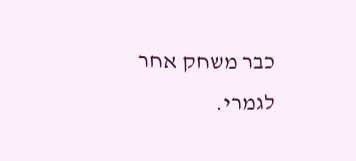כבר משחק אחר לגמרי.